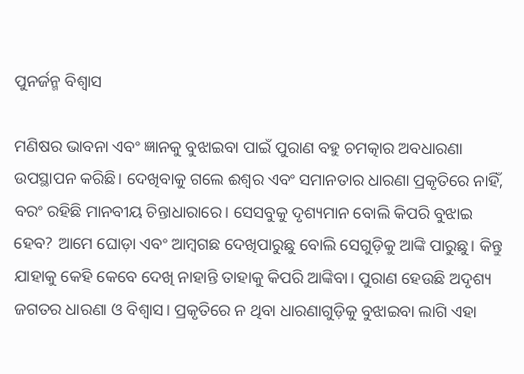ପୁନର୍ଜନ୍ମ ବିଶ୍ୱାସ

ମଣିଷର ଭାବନା ଏବଂ ଜ୍ଞାନକୁ ବୁଝାଇବା ପାଇଁ ପୁରାଣ ବହୁ ଚମତ୍କାର ଅବଧାରଣା ଉପସ୍ଥାପନ କରିଛି। ଦେଖିବାକୁ ଗଲେ ଈଶ୍ୱର ଏବଂ ସମାନତାର ଧାରଣା ପ୍ରକୃତିରେ ନାହିଁ, ବରଂ ରହିଛି ମାନବୀୟ ଚିନ୍ତାଧାରାରେ। ସେସବୁକୁ ଦୃଶ୍ୟମାନ ବୋଲି କିପରି ବୁଝାଇ ହେବ? ଆମେ ଘୋଡ଼ା ଏବଂ ଆମ୍ବଗଛ ଦେଖିପାରୁଛୁ ବୋଲି ସେଗୁଡ଼ିକୁ ଆଙ୍କି ପାରୁଛୁ। କିନ୍ତୁ ଯାହାକୁ କେହି କେବେ ଦେଖି ନାହାନ୍ତି ତାହାକୁ କିପରି ଆଙ୍କିବା। ପୁରାଣ ହେଉଛି ଅଦୃଶ୍ୟ ଜଗତର ଧାରଣା ଓ ବିଶ୍ୱାସ। ପ୍ରକୃତିରେ ନ ଥିବା ଧାରଣାଗୁଡ଼ିକୁ ବୁଝାଇବା ଲାଗି ଏହା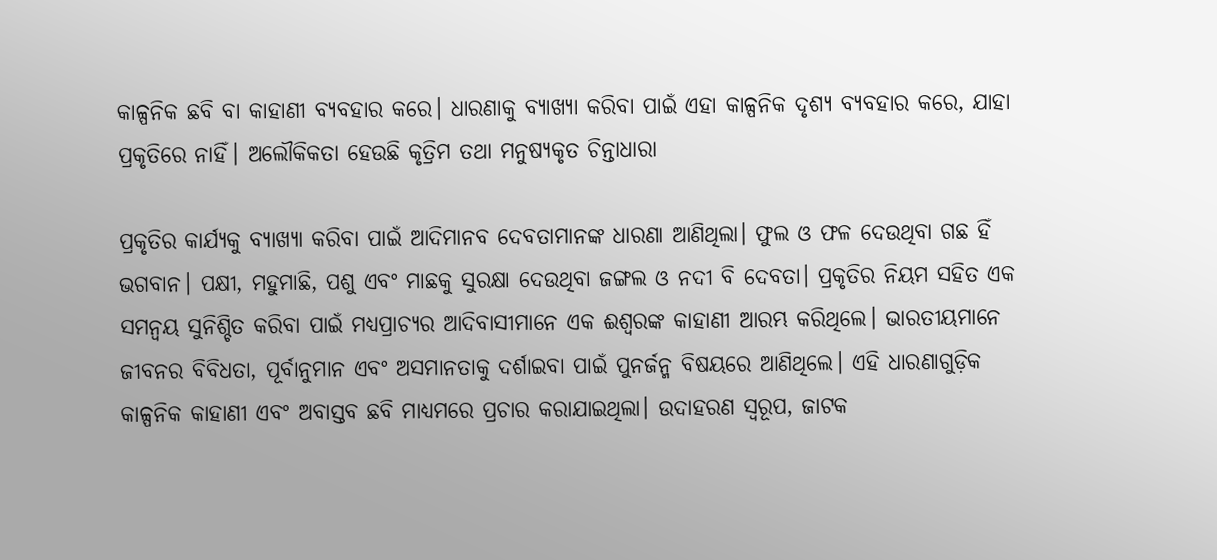କାଳ୍ପନିକ ଛବି ବା କାହାଣୀ ବ୍ୟବହାର କରେ। ଧାରଣାକୁ ବ୍ୟାଖ୍ୟା କରିବା ପାଇଁ ଏହା କାଳ୍ପନିକ ଦୃଶ୍ୟ ବ୍ୟବହାର କରେ, ଯାହା ପ୍ରକୃତିରେ ନାହିଁ। ଅଲୌକିକତା ହେଉଛି କୃତ୍ରିମ ତଥା ମନୁଷ୍ୟକୃତ ଚିନ୍ତାଧାରା

ପ୍ରକୃତିର କାର୍ଯ୍ୟକୁ ବ୍ୟାଖ୍ୟା କରିବା ପାଇଁ ଆଦିମାନବ ଦେବତାମାନଙ୍କ ଧାରଣା ଆଣିଥିଲା। ଫୁଲ ଓ ଫଳ ଦେଉଥିବା ଗଛ ହିଁ ଭଗବାନ। ପକ୍ଷୀ, ମହୁମାଛି, ପଶୁ ଏବଂ ମାଛକୁ ସୁରକ୍ଷା ଦେଉଥିବା ଜଙ୍ଗଲ ଓ ନଦୀ ବି ଦେବତା। ପ୍ରକୃତିର ନିୟମ ସହିତ ଏକ ସମନ୍ବୟ ସୁନିଶ୍ଚିତ କରିବା ପାଇଁ ମଧ୍ୟପ୍ରାଚ୍ୟର ଆଦିବାସୀମାନେ ଏକ ଈଶ୍ୱରଙ୍କ କାହାଣୀ ଆରମ୍ଭ କରିଥିଲେ। ଭାରତୀୟମାନେ ଜୀବନର ବିବିଧତା, ପୂର୍ବାନୁମାନ ଏବଂ ଅସମାନତାକୁ ଦର୍ଶାଇବା ପାଇଁ ପୁନର୍ଜନ୍ମ ବିଷୟରେ ଆଣିଥିଲେ। ଏହି ଧାରଣାଗୁଡ଼ିକ କାଳ୍ପନିକ କାହାଣୀ ଏବଂ ଅବାସ୍ତବ ଛବି ମାଧ୍ୟମରେ ପ୍ରଚାର କରାଯାଇଥିଲା। ଉଦାହରଣ ସ୍ବରୂପ, ଜାଟକ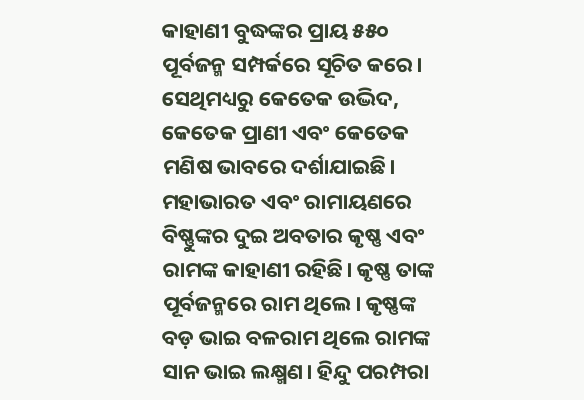କାହାଣୀ ବୁଦ୍ଧଙ୍କର ପ୍ରାୟ ୫୫୦ ପୂର୍ବଜନ୍ମ ସମ୍ପର୍କରେ ସୂଚିତ କରେ। ସେଥିମଧ୍ୟରୁ କେତେକ ଉଦ୍ଭିଦ, କେତେକ ପ୍ରାଣୀ ଏବଂ କେତେକ ମଣିଷ ଭାବରେ ଦର୍ଶାଯାଇଛି। ମହାଭାରତ ଏବଂ ରାମାୟଣରେ ବିଷ୍ଣୁଙ୍କର ଦୁଇ ଅବତାର କୃଷ୍ଣ ଏବଂ ରାମଙ୍କ କାହାଣୀ ରହିଛି। କୃଷ୍ଣ ତାଙ୍କ ପୂର୍ବଜନ୍ମରେ ରାମ ଥିଲେ। କୃଷ୍ଣଙ୍କ ବଡ଼ ଭାଇ ବଳରାମ ଥିଲେ ରାମଙ୍କ ସାନ ଭାଇ ଲକ୍ଷ୍ମଣ। ହିନ୍ଦୁ ପରମ୍ପରା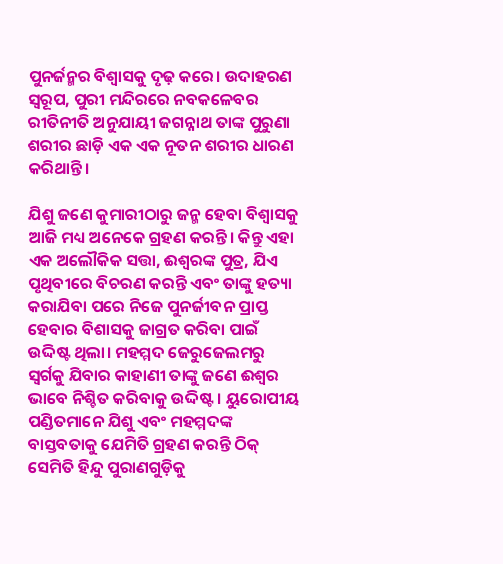ପୁନର୍ଜନ୍ମର ବିଶ୍ୱାସକୁ ଦୃଢ଼ କରେ। ଉଦାହରଣ ସ୍ବରୂପ, ପୁରୀ ମନ୍ଦିରରେ ନବକଳେବର ରୀତିନୀତି ଅନୁଯାୟୀ ଜଗନ୍ନାଥ ତାଙ୍କ ପୁରୁଣା ଶରୀର ଛାଡ଼ି ଏକ ଏକ ନୂତନ ଶରୀର ଧାରଣ କରିଥାନ୍ତି।

ଯିଶୁ ଜଣେ କୁମାରୀଠାରୁ ଜନ୍ମ ହେବା ବିଶ୍ୱାସକୁ ଆଜି ମଧ୍ୟ ଅନେକେ ଗ୍ରହଣ କରନ୍ତି। କିନ୍ତୁ ଏହା ଏକ ଅଲୌକିକ ସତ୍ତା, ଈଶ୍ବରଙ୍କ ପୁତ୍ର, ଯିଏ ପୃଥିବୀରେ ବିଚରଣ କରନ୍ତି ଏବଂ ତାଙ୍କୁ ହତ୍ୟା କରାଯିବା ପରେ ନିଜେ ପୁନର୍ଜୀବନ ପ୍ରାପ୍ତ ହେବାର ବିଶାସକୁ ଜାଗ୍ରତ କରିବା ପାଇଁ ଉଦ୍ଦିଷ୍ଟ ଥିଲା। ମହମ୍ମଦ ଜେରୁଜେଲମରୁ ସ୍ବର୍ଗକୁ ଯିବାର କାହାଣୀ ତାଙ୍କୁ ଜଣେ ଈଶ୍ୱର ଭାବେ ନିଶ୍ଚିତ କରିବାକୁ ଉଦ୍ଦିଷ୍ଟ। ୟୁରୋପୀୟ ପଣ୍ଡିତମାନେ ଯିଶୁ ଏବଂ ମହମ୍ମଦଙ୍କ ବାସ୍ତବତାକୁ ଯେମିତି ଗ୍ରହଣ କରନ୍ତି ଠିକ୍‌ ସେମିତି ହିନ୍ଦୁ ପୁରାଣଗୁଡ଼ିକୁ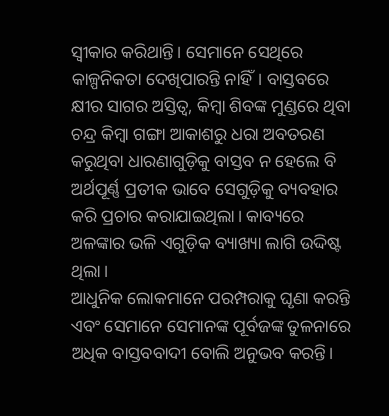ସ୍ବୀକାର କରିଥାନ୍ତି। ସେମାନେ ସେଥିରେ କାଳ୍ପନିକତା ଦେଖିପାରନ୍ତି ନାହିଁ। ବାସ୍ତବରେ କ୍ଷୀର ସାଗର ଅସ୍ତିତ୍ୱ, କିମ୍ବା ଶିବଙ୍କ ମୁଣ୍ଡରେ ଥିବା ଚନ୍ଦ୍ର କିମ୍ବା ଗଙ୍ଗା ଆକାଶରୁ ଧରା ଅବତରଣ କରୁଥିବା ଧାରଣାଗୁଡ଼ିକୁ ବାସ୍ତବ ନ ହେଲେ ବି ଅର୍ଥପୂର୍ଣ୍ଣ ପ୍ରତୀକ ଭାବେ ସେଗୁଡ଼ିକୁ ବ୍ୟବହାର କରି ପ୍ରଚାର କରାଯାଇଥିଲା। କାବ୍ୟରେ ଅଳଙ୍କାର ଭଳି ଏଗୁଡ଼ିକ ବ୍ୟାଖ୍ୟା ଲାଗି ଉଦ୍ଦିଷ୍ଟ ଥିଲା।
ଆଧୁନିକ ଲୋକମାନେ ପରମ୍ପରାକୁ ଘୃଣା କରନ୍ତି ଏବଂ ସେମାନେ ସେମାନଙ୍କ ପୂର୍ବଜଙ୍କ ତୁଳନାରେ ଅଧିକ ବାସ୍ତବବାଦୀ ବୋଲି ଅନୁଭବ କରନ୍ତି।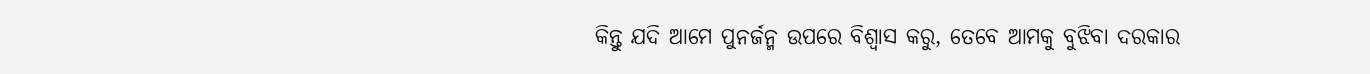କିନ୍ତୁ ଯଦି ଆମେ ପୁନର୍ଜନ୍ମ ଉପରେ ବିଶ୍ୱାସ କରୁ, ତେବେ ଆମକୁ ବୁଝିବା ଦରକାର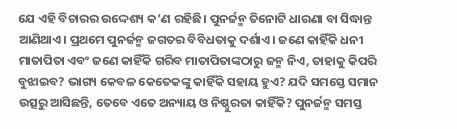ଯେ ଏହି ବିଚାରର ଉଦ୍ଦେଶ୍ୟ କ’ଣ ରହିଛି। ପୁନର୍ଜନ୍ମ ତିନୋଟି ଧାରଣା ବା ସିଦ୍ଧାନ୍ତ ଆଣିଥାଏ। ପ୍ରଥମେ ପୁନର୍ଜନ୍ମ ଜଗତର ବିବିଧତାକୁ ଦର୍ଶାଏ। ଜଣେ କାହିଁକି ଧନୀ ମାତାପିତା ଏବଂ ଜଣେ କାହିଁକି ଗରିବ ମାତାପିତାଙ୍କଠାରୁ ଜନ୍ମ ନିଏ, ତାହାକୁ କିପରି ବୁଝାଇବ? ଭାଗ୍ୟ କେବଳ କେତେକଙ୍କୁ କାହିଁକି ସହାୟ ହୁଏ? ଯଦି ସମସ୍ତେ ସମାନ ଉତ୍ସରୁ ଆସିଛନ୍ତି, ତେବେ ଏତେ ଅନ୍ୟାୟ ଓ ନିଷ୍ଠୁରତା କାହିଁକି? ପୁନର୍ଜନ୍ମ ସମସ୍ତ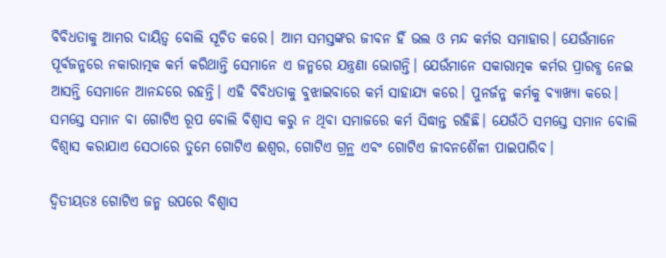ବିବିଧତାକୁ ଆମର ଦାୟିତ୍ୱ ବୋଲି ସୂଚିତ କରେ। ଆମ ସମସ୍ତଙ୍କର ଜୀବନ ହିଁ ଭଲ ଓ ମନ୍ଦ କର୍ମର ସମାହାର। ଯେଉଁମାନେ ପୂର୍ବଜନ୍ମରେ ନକାରାତ୍ମକ କର୍ମ କରିଥାନ୍ତି ସେମାନେ ଏ ଜନ୍ମରେ ଯନ୍ତ୍ରଣା ଭୋଗନ୍ତି। ଯେଉଁମାନେ ସକାରାତ୍ମକ କର୍ମର ପ୍ରାରବ୍ଧ ନେଇ ଆସନ୍ତି ସେମାନେ ଆନନ୍ଦରେ ରହନ୍ତି। ଏହି ବିବିଧତାକୁ ବୁଝାଇବାରେ କର୍ମ ସାହାଯ୍ୟ କରେ। ପୁନର୍ଜନ୍ମ କର୍ମକୁ ବ୍ୟାଖ୍ୟା କରେ। ସମସ୍ତେ ସମାନ ବା ଗୋଟିଏ ରୂପ ବୋଲି ବିଶ୍ୱାସ କରୁ ନ ଥିବା ସମାଜରେ କର୍ମ ସିଦ୍ଧାନ୍ତ ରହିଛି। ଯେଉଁଠି ସମସ୍ତେ ସମାନ ବୋଲି ବିଶ୍ୱାସ କରାଯାଏ ସେଠାରେ ତୁମେ ଗୋଟିଏ ଈଶ୍ୱର, ଗୋଟିଏ ଗ୍ରନ୍ଥ ଏବଂ ଗୋଟିଏ ଜୀବନଶୈଳୀ ପାଇପାରିବ।

ଦ୍ୱିତୀୟତଃ ଗୋଟିଏ ଜନ୍ମ ଉପରେ ବିଶ୍ୱାସ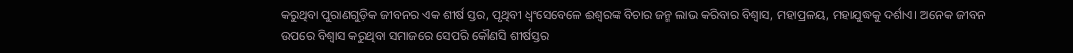କରୁଥିବା ପୁରାଣଗୁଡ଼ିକ ଜୀବନର ଏକ ଶୀର୍ଷ ସ୍ତର, ପୃଥିବୀ ଧ୍ୱଂସେବେଳେ ଈଶ୍ୱରଙ୍କ ବିଚାର ଜନ୍ମ ଲାଭ କରିବାର ବିଶ୍ୱାସ, ମହାପ୍ରଳୟ, ମହାଯୁଦ୍ଧକୁ ଦର୍ଶାଏ। ଅନେକ ଜୀବନ ଉପରେ ବିଶ୍ୱାସ କରୁଥିବା ସମାଜରେ ସେପରି କୌଣସି ଶୀର୍ଷସ୍ତର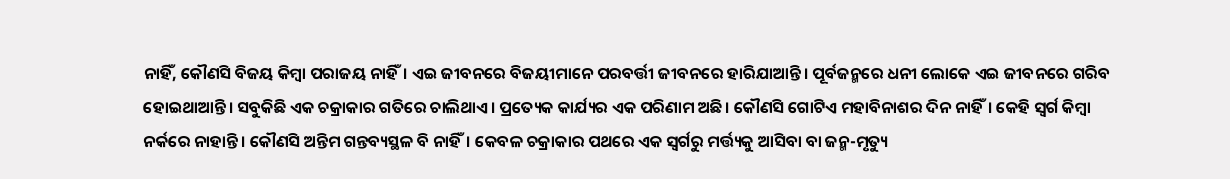ନାହିଁ, କୌଣସି ବିଜୟ କିମ୍ବା ପରାଜୟ ନାହିଁ। ଏଇ ଜୀବନରେ ବିଜୟୀମାନେ ପରବର୍ତ୍ତୀ ଜୀବନରେ ହାରିଯାଆନ୍ତି। ପୂର୍ବଜନ୍ମରେ ଧନୀ ଲୋକେ ଏଇ ଜୀବନରେ ଗରିବ ହୋଇଥାଆନ୍ତି। ସବୁକିଛି ଏକ ଚକ୍ରାକାର ଗତିରେ ଚାଲିଥାଏ। ପ୍ରତ୍ୟେକ କାର୍ଯ୍ୟର ଏକ ପରିଣାମ ଅଛି। କୌଣସି ଗୋଟିଏ ମହାବିନାଶର ଦିନ ନାହିଁ। କେହି ସ୍ବର୍ଗ କିମ୍ବା ନର୍କରେ ନାହାନ୍ତି। କୌଣସି ଅନ୍ତିମ ଗନ୍ତବ୍ୟସ୍ଥଳ ବି ନାହିଁ। କେବଳ ଚକ୍ରାକାର ପଥରେ ଏକ ସ୍ବର୍ଗରୁ ମର୍ତ୍ତ୍ୟକୁ ଆସିବା ବା ଜନ୍ମ-ମୃତ୍ୟୁ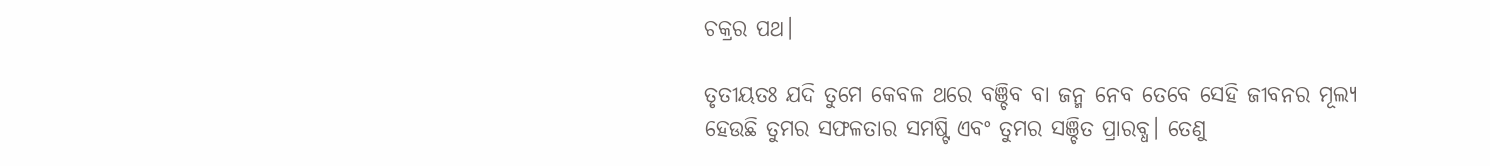ଚକ୍ରର ପଥ।

ତୃତୀୟତଃ ଯଦି ତୁମେ କେବଳ ଥରେ ବଞ୍ଚିବ ବା ଜନ୍ମ ନେବ ତେବେ ସେହି ଜୀବନର ମୂଲ୍ୟ ହେଉଛି ତୁମର ସଫଳତାର ସମଷ୍ଟି ଏବଂ ତୁମର ସଞ୍ଚିତ ପ୍ରାରବ୍ଧ। ତେଣୁ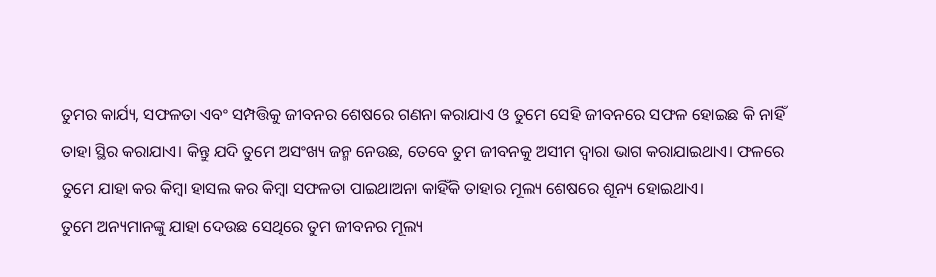ତୁମର କାର୍ଯ୍ୟ, ସଫଳତା ଏବଂ ସମ୍ପତ୍ତିକୁ ଜୀବନର ଶେଷରେ ଗଣନା କରାଯାଏ ଓ ତୁମେ ସେହି ଜୀବନରେ ସଫଳ ହୋଇଛ କି ନାହିଁ ତାହା ସ୍ଥିର କରାଯାଏ। କିନ୍ତୁ ଯଦି ତୁମେ ଅସଂଖ୍ୟ ଜନ୍ମ ନେଉଛ, ତେବେ ତୁମ ଜୀବନକୁ ଅସୀମ ଦ୍ୱାରା ଭାଗ କରାଯାଇଥାଏ। ଫଳରେ ତୁମେ ଯାହା କର କିମ୍ବା ହାସଲ କର କିମ୍ବା ସଫଳତା ପାଇଥାଅନା କାହିଁକି ତାହାର ମୂଲ୍ୟ ଶେଷରେ ଶୂନ୍ୟ ହୋଇଥାଏ।
ତୁମେ ଅନ୍ୟମାନଙ୍କୁ ଯାହା ଦେଉଛ ସେଥିରେ ତୁମ ଜୀବନର ମୂଲ୍ୟ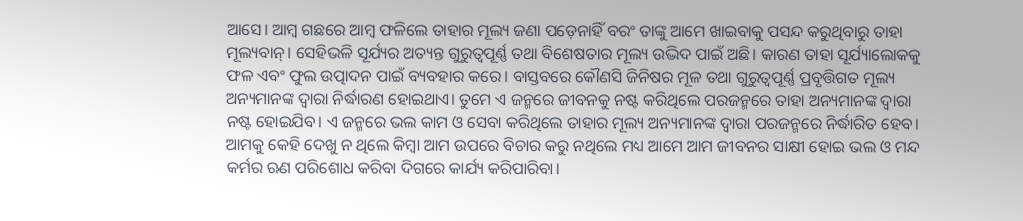ଆସେ। ଆମ୍ବ ଗଛରେ ଆମ୍ବ ଫଳିଲେ ତାହାର ମୂଲ୍ୟ ଜଣା ପଡ଼େନାହିଁ ବରଂ ତାଙ୍କୁ ଆମେ ଖାଇବାକୁ ପସନ୍ଦ କରୁଥିବାରୁ ତାହା ମୂଲ୍ୟବାନ୍‌। ସେହିଭଳି ସୂର୍ଯ୍ୟର ଅତ୍ୟନ୍ତ ଗୁରୁତ୍ୱପୂର୍ଣ୍ଣ ତଥା ବିଶେଷତାର ମୂଲ୍ୟ ଉଦ୍ଭିଦ ପାଇଁ ଅଛି। କାରଣ ତାହା ସୂର୍ଯ୍ୟାଲୋକକୁ ଫଳ ଏବଂ ଫୁଲ ଉତ୍ପାଦନ ପାଇଁ ବ୍ୟବହାର କରେ। ବାସ୍ତବରେ କୌଣସି ଜିନିଷର ମୂଳ ତଥା ଗୁରୁତ୍ୱପୂର୍ଣ୍ଣ ପ୍ରବୃତ୍ତିଗତ ମୂଲ୍ୟ ଅନ୍ୟମାନଙ୍କ ଦ୍ୱାରା ନିର୍ଦ୍ଧାରଣ ହୋଇଥାଏ। ତୁମେ ଏ ଜନ୍ମରେ ଜୀବନକୁ ନଷ୍ଟ କରିଥିଲେ ପରଜନ୍ମରେ ତାହା ଅନ୍ୟମାନଙ୍କ ଦ୍ୱାରା ନଷ୍ଟ ହୋଇଯିବ। ଏ ଜନ୍ମରେ ଭଲ କାମ ଓ ସେବା କରିଥିଲେ ତାହାର ମୂଲ୍ୟ ଅନ୍ୟମାନଙ୍କ ଦ୍ୱାରା ପରଜନ୍ମରେ ନିର୍ଦ୍ଧାରିତ ହେବ। ଆମକୁ କେହି ଦେଖୁ ନ ଥିଲେ କିମ୍ବା ଆମ ଉପରେ ବିଚାର କରୁ ନଥିଲେ ମଧ୍ୟ ଆମେ ଆମ ଜୀବନର ସାକ୍ଷୀ ହୋଇ ଭଲ ଓ ମନ୍ଦ କର୍ମର ଋଣ ପରିଶୋଧ କରିବା ଦିଗରେ କାର୍ଯ୍ୟ କରିପାରିବା।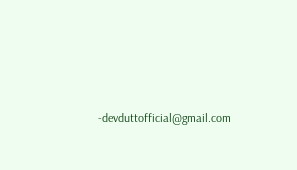-devduttofficial@gmail.com